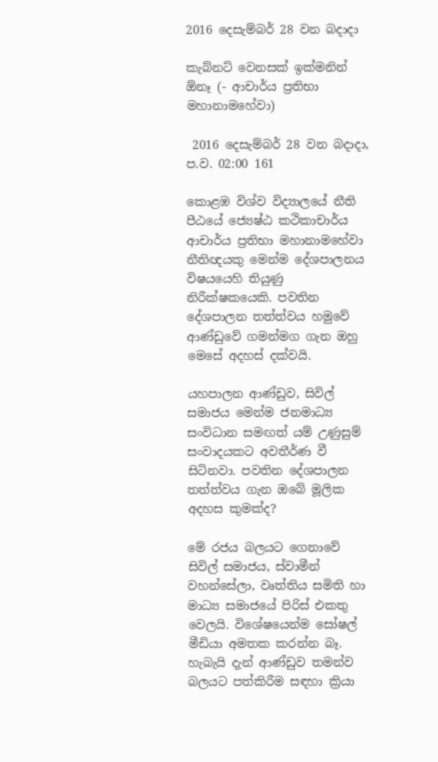2016 දෙසැම්බර් 28 වන බදාදා

කැබ්නට් වෙනසක් ඉක්මනින් ඕනෑ (- ආචාර්ය ප්‍රතිභා මහානාමහේවා)

 2016 දෙසැම්බර් 28 වන බදාදා, ප.ව. 02:00 161

කොළඹ විශ්ව විද්‍යාලයේ නීති පීඨයේ ජ්‍යෙෂ්ඨ කථිකාචාර්ය ආචාර්ය ප්‍රතිභා මහානාමහේවා නීතිඥයකු මෙන්ම දේශපාලනය විෂයයෙහි තියුණු නිරීක්ෂකයෙකි. පවතින දේශපාලන තත්ත්වය හමුවේ ආණ්ඩුවේ ගමන්මග ගැන ඔහු මෙසේ අදහස් දක්වයි.

යහපාලන ආණ්ඩුව, සිවිල් සමාජය මෙන්ම ජනමාධ්‍ය සංවිධාන සමඟත් යම් උණුසුම් සංවාදයකට අවතීර්ණ වී සිටිනවා. පවතින දේශපාලන තත්ත්වය ගැන ඔබේ මූලික අදහස කුමක්ද?

මේ රජය බලයට ගෙනාවේ සිවිල් සමාජය, ස්වාමීන් වහන්සේලා, වෘත්තිය සමිති හා මාධ්‍ය සමාජයේ පිරිස් එකතු වෙලයි. විශේෂයෙන්ම සෝෂල් මීඩියා අමතක කරන්න බෑ. හැබැයි දැන් ආණ්ඩුව තමන්ව බලයට පත්කිරීම සඳහා ක්‍රියා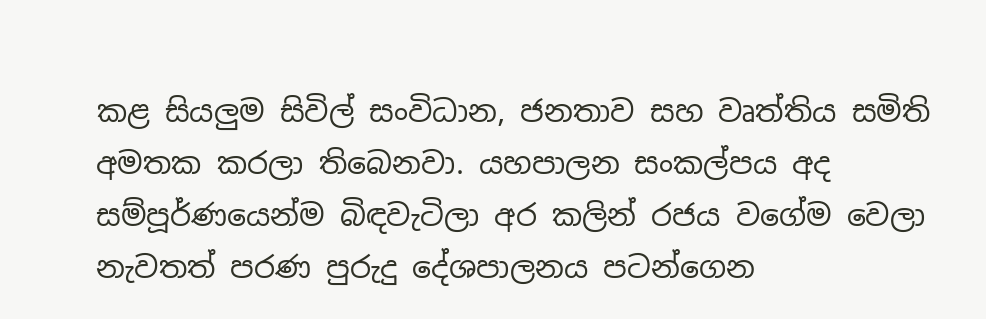කළ සියලුම සිවිල් සංවිධාන, ජනතාව සහ වෘත්තිය සමිති අමතක කරලා තිබෙනවා. යහපාලන සංකල්පය අද සම්පූර්ණයෙන්ම බිඳවැටිලා අර කලින් රජය වගේම වෙලා නැවතත් පරණ පුරුදු දේශපාලනය පටන්ගෙන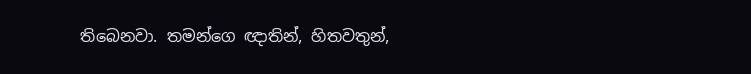තිබෙනවා. තමන්ගෙ ඥාතින්, හිතවතුන්,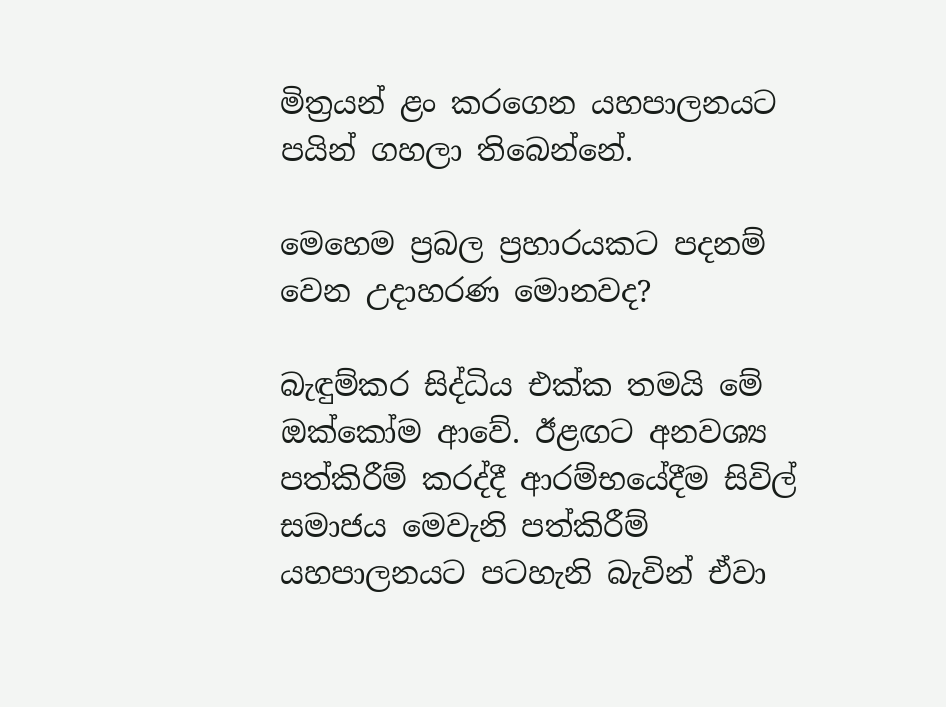මිත්‍රයන් ළං කරගෙන යහපාලනයට පයින් ගහලා තිබෙන්නේ.

මෙහෙම ප්‍රබල ප්‍රහාරයකට පදනම් වෙන උදාහරණ මොනවද?

බැඳුම්කර සිද්ධිය එක්ක තමයි මේ ඔක්කෝම ආවේ. ඊළඟට අනවශ්‍ය පත්කිරීම් කරද්දී ආරම්භයේදීම සිවිල් සමාජය මෙවැනි පත්කිරීම් යහපාලනයට පටහැනි බැවින් ඒවා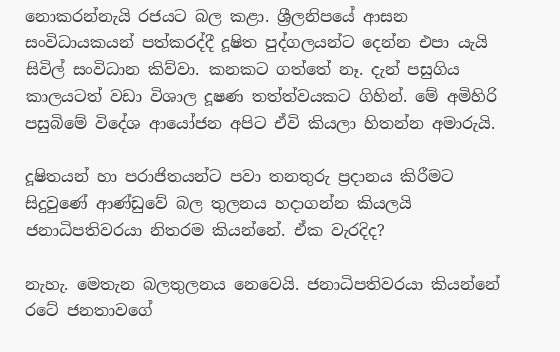නොකරන්නැයි රජයට බල කළා. ශ්‍රීලනිපයේ ආසන සංවිධායකයන් පත්කරද්දී දූෂිත පුද්ගලයන්ට දෙන්න එපා යැයි සිවිල් සංවිධාන කිව්වා. කනකට ගත්තේ නෑ. දැන් පසුගිය කාලයටත් වඩා විශාල දූෂණ තත්ත්වයකට ගිහින්. මේ අමිහිරි පසුබිමේ විදේශ ආයෝජන අපිට ඒවි කියලා හිතන්න අමාරුයි.

දූෂිතයන් හා පරාජිතයන්ට පවා තනතුරු ප්‍රදානය කිරීමට සිදුවුණේ ආණ්ඩුවේ බල තුලනය හදාගන්න කියලයි ජනාධිපතිවරයා නිතරම කියන්නේ. ඒක වැරදිද?

නැහැ. මෙතැන බලතුලනය නෙවෙයි. ජනාධිපතිවරයා කියන්නේ රටේ ජනතාවගේ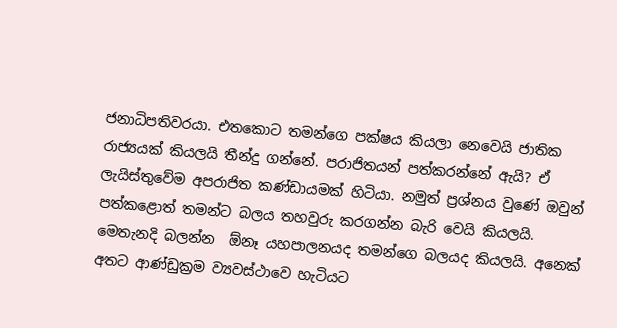ජනාධිපතිවරයා. එතකොට තමන්ගෙ පක්ෂය කියලා නෙවෙයි ජාතික රාජ්‍යයක් කියලයි තීන්දු ගන්නේ. පරාජිතයන් පත්කරන්නේ ඇයි? ඒ ලැයිස්තුවේම අපරාජිත කණ්ඩායමක් හිටියා. නමුත් ප්‍රශ්නය වුණේ ඔවුන් පත්කළොත් තමන්ට බලය තහවුරු කරගන්න බැරි වෙයි කියලයි. මෙතැනදි බලන්න  ඕනෑ යහපාලනයද තමන්ගෙ බලයද කියලයි. අනෙක් අතට ආණ්ඩුක්‍රම ව්‍යවස්ථාවෙ හැටියට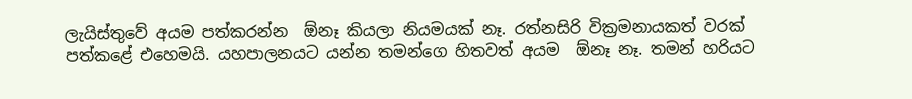ලැයිස්තුවේ අයම පත්කරන්න  ඕනෑ කියලා නියමයක් නෑ. රත්නසිරි වික්‍රමනායකත් වරක් පත්කළේ එහෙමයි. යහපාලනයට යන්න තමන්ගෙ හිතවත් අයම  ඕනෑ නෑ. තමන් හරියට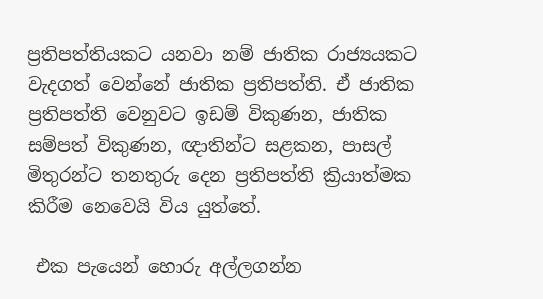ප්‍රතිපත්තියකට යනවා නම් ජාතික රාජ්‍යයකට වැදගත් වෙන්නේ ජාතික ප්‍රතිපත්ති. ඒ ජාතික ප්‍රතිපත්ති වෙනුවට ඉඩම් විකුණන, ජාතික සම්පත් විකුණන, ඥාතින්ට සළකන, පාසල් මිතුරන්ට තනතුරු දෙන ප්‍රතිපත්ති ක්‍රියාත්මක කිරීම නෙවෙයි විය යුත්තේ.

 එක පැයෙන් හොරු අල්ලගන්න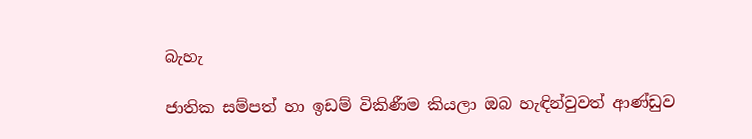බැහැ

ජාතික සම්පත් හා ඉඩම් විකිණීම කියලා ඔබ හැඳින්වුවත් ආණ්ඩුව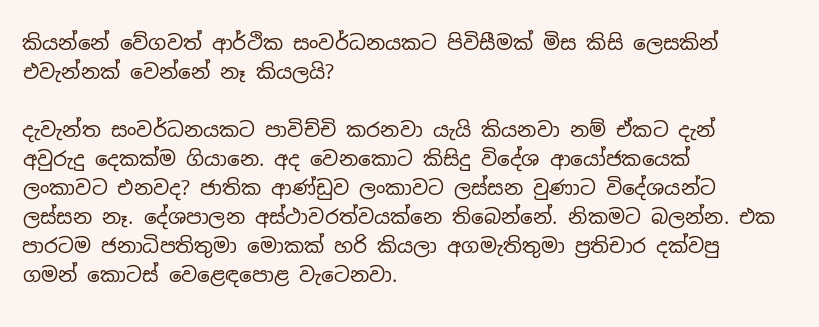කියන්නේ වේගවත් ආර්ථික සංවර්ධනයකට පිවිසීමක් මිස කිසි ලෙසකින් එවැන්නක් වෙන්නේ නෑ කියලයි?

දැවැන්ත සංවර්ධනයකට පාවිච්චි කරනවා යැයි කියනවා නම් ඒකට දැන් අවුරුදු දෙකක්ම ගියානෙ. අද වෙනකොට කිසිදු විදේශ ආයෝජකයෙක් ලංකාවට එනවද? ජාතික ආණ්ඩුව ලංකාවට ලස්සන වුණාට විදේශයන්ට ලස්සන නෑ. දේශපාලන අස්ථාවරත්වයක්නෙ තිබෙන්නේ. නිකමට බලන්න. එක පාරටම ජනාධිපතිතුමා මොකක් හරි කියලා අගමැතිතුමා ප්‍රතිචාර දක්වපු ගමන් කොටස් වෙළෙඳපොළ වැටෙනවා.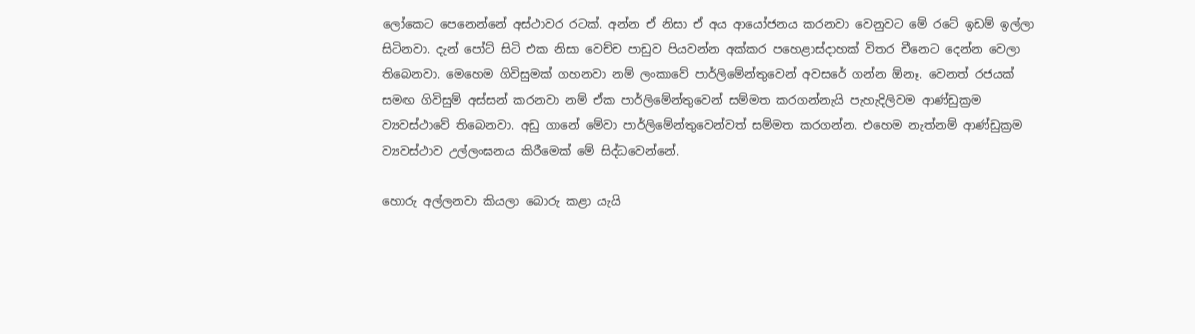ලෝකෙට පෙනෙන්නේ අස්ථාවර රටක්. අන්න ඒ නිසා ඒ අය ආයෝජනය කරනවා වෙනුවට මේ රටේ ඉඩම් ඉල්ලා සිටිනවා. දැන් පෝට් සිටි එක නිසා වෙච්ච පාඩුව පියවන්න අක්කර පහ‍ෙළාස්දාහක් විතර චීනෙට දෙන්න වෙලා තිබෙනවා. මෙහෙම ගිවිසුමක් ගහනවා නම් ලංකාවේ පාර්ලිමේන්තුවෙන් අවසරේ ගන්න ඕනෑ. වෙනත් රජයක් සමඟ ගිවිසුම් අස්සන් කරනවා නම් ඒක පාර්ලිමේන්තුවෙන් සම්මත කරගන්නැයි පැහැදිලිවම ආණ්ඩුක්‍රම ව්‍යවස්ථාවේ තිබෙනවා. අඩු ගානේ මේවා පාර්ලිමේන්තුවෙන්වත් සම්මත කරගන්න. එහෙම නැත්නම් ආණ්ඩුක්‍රම ව්‍යවස්ථාව උල්ලංඝනය කිරීමෙක් මේ සිද්ධවෙන්නේ.

හොරු අල්ලනවා කියලා බොරු කළා යැයි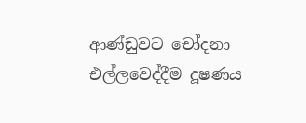ආණ්ඩුවට චෝදනා එල්ලවෙද්දීම දූෂණය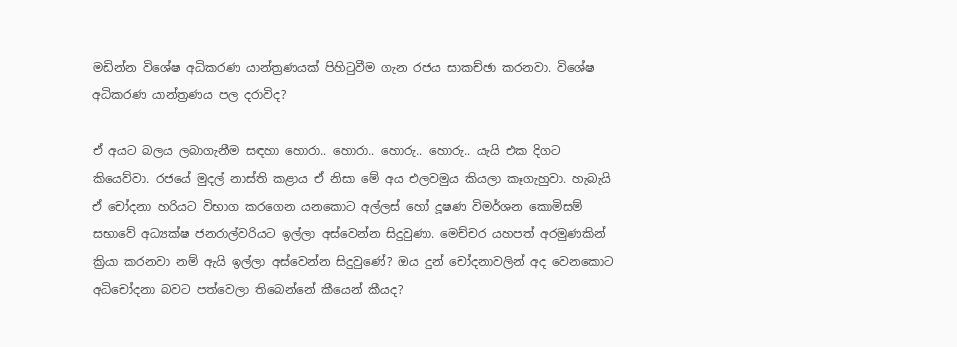මඩින්න විශේෂ අධිකරණ යාන්ත්‍රණයක් පිහිටුවීම ගැන රජය සාකච්ඡා කරනවා. විශේෂ අධිකරණ යාන්ත්‍රණය පල දරාවිද?

ඒ අයට බලය ලබාගැනීම සඳහා හොරා.. හොරා.. හොරු.. හොරු.. යැයි එක දිගට කියෙව්වා. රජයේ මුදල් නාස්ති කළාය ඒ නිසා මේ අය එලවමුය කියලා කෑගැහුවා. හැබැයි ඒ චෝදනා හරියට විභාග කරගෙන යනකොට අල්ලස් හෝ දූෂණ විමර්ශන කොමිසම් සභාවේ අධ්‍යක්ෂ ජනරාල්වරියට ඉල්ලා අස්වෙන්න සිදුවුණා. මෙච්චර යහපත් අරමුණකින් ක්‍රියා කරනවා නම් ඇයි ඉල්ලා අස්වෙන්න සිදුවුණේ? ඔය දුන් චෝදනාවලින් අද වෙනකොට අධිචෝදනා බවට පත්වෙලා තිබෙන්නේ කීයෙන් කීයද?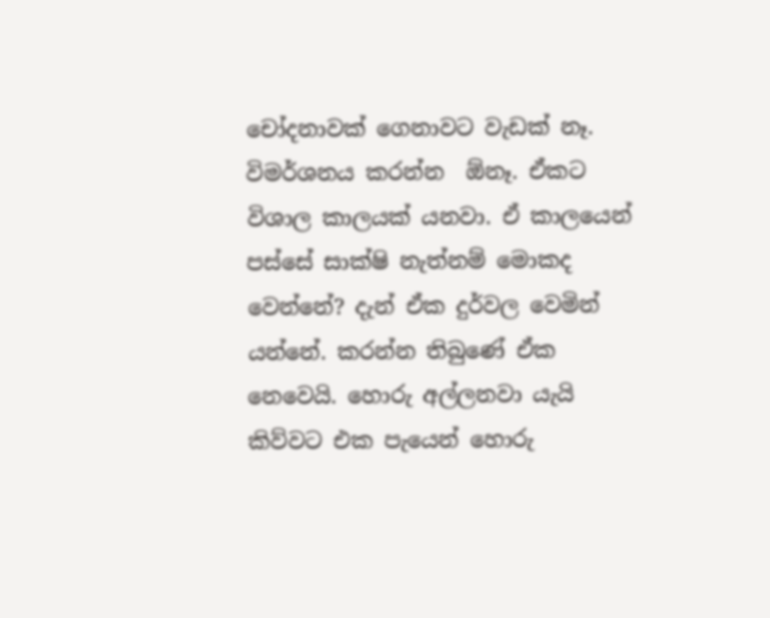චෝදනාවක් ගෙනාවට වැඩක් නෑ. විමර්ශනය කරන්න  ඕනෑ. ඒකට විශාල කාලයක් යනවා. ඒ කාලයෙන් පස්සේ සාක්ෂි නැත්නම් මොකද වෙන්නේ? දැන් ඒක දුර්වල වෙමින් යන්නේ. කරන්න තිබුණේ ඒක නෙවෙයි. හොරු අල්ලනවා යැයි කිව්වට එක පැයෙන් හොරු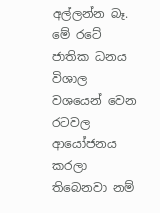අල්ලන්න බෑ. මේ රටේ ජාතික ධනය විශාල වශයෙන් වෙන රටවල ආයෝජනය කරලා තිබෙනවා නම්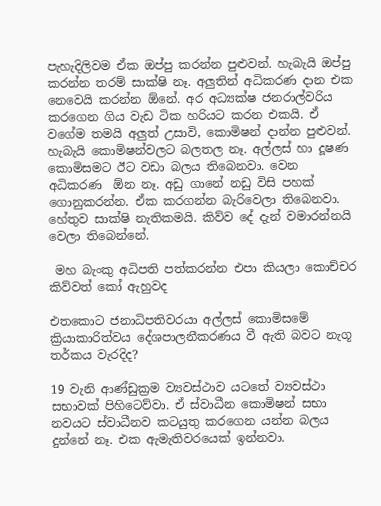පැහැදිලිවම ඒක ඔප්පු කරන්න පුළුවන්. හැබැයි ඔප්පු කරන්න තරම් සාක්ෂි නෑ. අලුතින් අධිකරණ දාන එක නෙවෙයි කරන්න ඕනේ. අර අධ්‍යක්ෂ ජනරාල්වරිය කරගෙන ගිය වැඩ ටික හරියට කරන එකයි. ඒ වගේම තමයි අලුත් උසාවි, කොමිෂන් දාන්න පුළුවන්. හැබැයි කොමිෂන්වලට බලතල නෑ. අල්ලස් හා දූෂණ කොමිසමට ඊට වඩා බලය තිබෙනවා. වෙන අධිකරණ  ඕන නෑ. අඩු ගානේ නඩු විසි පහක් ගොනුකරන්න. ඒක කරගන්න බැරිවෙලා තිබෙනවා. හේතුව සාක්ෂි නැතිකමයි. කිව්ව දේ දැන් වමාරන්නයි වෙලා තිබෙන්නේ.

 මහ බැංකු අධිපති පත්කරන්න එපා කියලා කොච්චර කිව්වත් කෝ ඇහුවද

එතකොට ජනාධිපතිවරයා අල්ලස් කොමිසමේ ක්‍රියාකාරිත්වය දේශපාලනීකරණය වී ඇති බවට නැගූ තර්කය වැරදිද?

19 වැනි ආණ්ඩුක්‍රම ව්‍යවස්ථාව යටතේ ව්‍යවස්ථා සභාවක් පිහිටෙව්වා. ඒ ස්වාධීන කොමිෂන් සභා නවයට ස්වාධීනව කටයුතු කරගෙන යන්න බලය දුන්නේ නෑ. එක ඇමැතිවරයෙක් ඉන්නවා.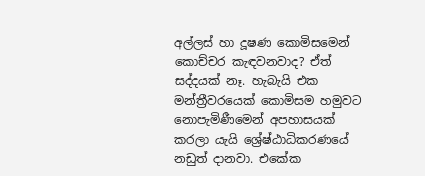අල්ලස් හා දූෂණ කොමිසමෙන් කොච්චර කැඳවනවාද? ඒත් සද්දයක් නෑ. හැබැයි එක මන්ත්‍රීවරයෙක් කොමිසම හමුවට නොපැමිණීමෙන් අපහාසයක් කරලා යැයි ශ්‍රේෂ්ඨාධිකරණයේ නඩුත් දානවා. එකේක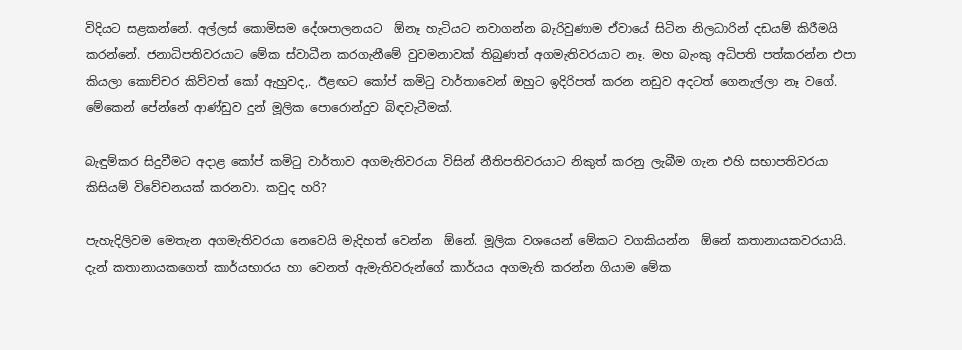විදියට සළකන්නේ. අල්ලස් කොමිසම දේශපාලනයට  ඕනෑ හැටියට නවාගන්න බැරිවුණාම ඒවායේ සිටින නිලධාරින් දඩයම් කිරීමයි කරන්නේ. ජනාධිපතිවරයාට මේක ස්වාධීන කරගැනීමේ වුවමනාවක් තිබුණත් අගමැතිවරයාට නෑ. මහ බැංකු අධිපති පත්කරන්න එපා කියලා කොච්චර කිව්වත් කෝ ඇහුවද,. ඊළඟට කෝප් කමිටු වාර්තාවෙන් ඔහුට ඉදිරිපත් කරන නඩුව අදටත් ගෙනැල්ලා නෑ වගේ. මේකෙන් පේන්නේ ආණ්ඩුව දුන් මූලික පොරොන්දුව බිඳවැටීමක්.

බැඳුම්කර සිදුවීමට අදාළ කෝප් කමිටු වාර්තාව අගමැතිවරයා විසින් නීතිපතිවරයාට නිකුත් කරනු ලැබීම ගැන එහි සභාපතිවරයා කිසියම් විවේචනයක් කරනවා. කවුද හරි?

පැහැදිලිවම මෙතැන අගමැතිවරයා නෙවෙයි මැදිහත් වෙන්න  ඕනේ. මූලික වශයෙන් මේකට වගකියන්න  ඕනේ කතානායකවරයායි. දැන් කතානායකගෙත් කාර්යභාරය හා වෙනත් ඇමැතිවරුන්ගේ කාර්යය අගමැති කරන්න ගියාම මේක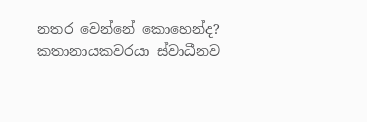නතර වෙන්නේ කොහෙන්ද? කතානායකවරයා ස්වාධීනව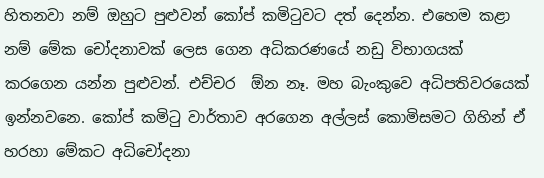හිතනවා නම් ඔහුට පුළුවන් කෝප් කමිටුවට දත් දෙන්න. එහෙම කළා නම් මේක චෝදනාවක් ලෙස ගෙන අධිකරණයේ නඩු විභාගයක් කරගෙන යන්න පුළුවන්. එච්චර  ඕන නෑ. මහ බැංකුවෙ අධිපතිවරයෙක් ඉන්නවනෙ. කෝප් කමිටු වාර්තාව අරගෙන අල්ලස් කොමිසමට ගිහින් ඒ හරහා මේකට අධිචෝදනා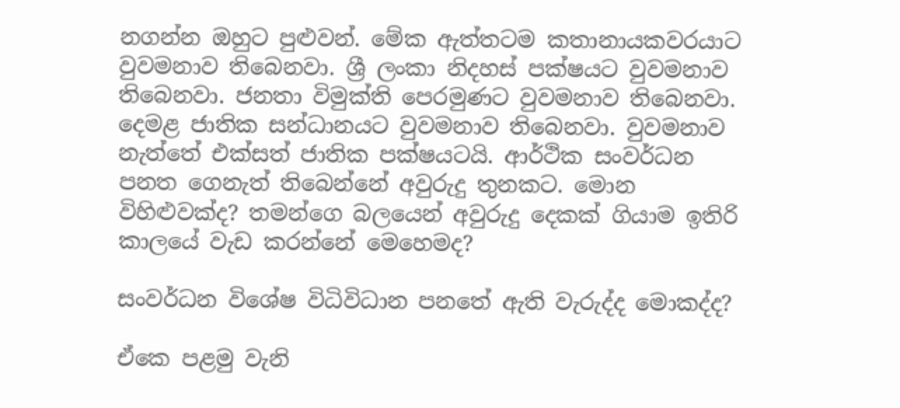නගන්න ඔහුට පුළුවන්. මේක ඇත්තටම කතානායකවරයාට වුවමනාව තිබෙනවා. ශ්‍රී ලංකා නිදහස් පක්ෂයට වුවමනාව තිබෙනවා. ජනතා විමුක්ති පෙරමුණට වුවමනාව තිබෙනවා. දෙමළ ජාතික සන්ධානයට වුවමනාව තිබෙනවා. වුවමනාව නැත්තේ එක්සත් ජාතික පක්ෂයටයි. ආර්ථික සංවර්ධන පනත ගෙනැත් තිබෙන්නේ අවුරුදු තුනකට. මොන විහිළුවක්ද? තමන්ගෙ බලයෙන් අවුරුදු දෙකක් ගියාම ඉතිරි කාලයේ වැඩ කරන්නේ මෙහෙමද?

සංවර්ධන විශේෂ විධිවිධාන පනතේ ඇති වැරුද්ද මොකද්ද?

ඒකෙ පළමු වැනි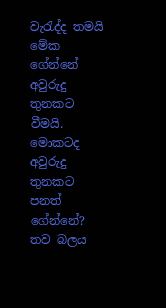වැරැද්ද තමයි මේක ගේන්නේ අවුරුදු තුනකට වීමයි. මොකටද අවුරුදු තුනකට පනත් ගේන්නේ? තව බලය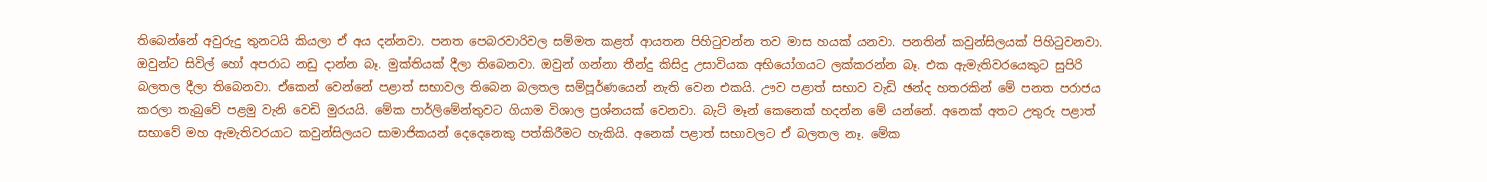තිබෙන්නේ අවුරුදු තුනටයි කියලා ඒ අය දන්නවා. පනත පෙබරවාරිවල සම්මත කළත් ආයතන පිහිටුවන්න තව මාස හයක් යනවා. පනතින් කවුන්සිලයක් පිහිටුවනවා. ඔවුන්ට සිවිල් හෝ අපරාධ නඩු දාන්න බෑ. මුක්තියක් දීලා තිබෙනවා. ඔවුන් ගන්නා තීන්දු කිසිදු උසාවියක අභියෝගයට ලක්කරන්න බෑ. එක ඇමැතිවරයෙකුට සුපිරි බලතල දීලා තිබෙනවා. ඒකෙන් වෙන්නේ පළාත් සභාවල තිබෙන බලතල සම්පූර්ණයෙන් නැති වෙන එකයි. ඌව පළාත් සභාව වැඩි ඡන්ද හතරකින් මේ පනත පරාජය කරලා තැබුවේ පළමු වැනි වෙඩි මුරයයි. මේක පාර්ලිමේන්තුවට ගියාම විශාල ප්‍රශ්නයක් වෙනවා. බැට් මෑන් කෙනෙක් හදන්න මේ යන්නේ. අනෙක් අතට උතුරු පළාත් සභාවේ මහ ඇමැතිවරයාට කවුන්සිලයට සාමාජිකයන් දෙදෙනෙකු පත්කිරීමට හැකියි. අනෙක් පළාත් සභාවලට ඒ බලතල නෑ. මේක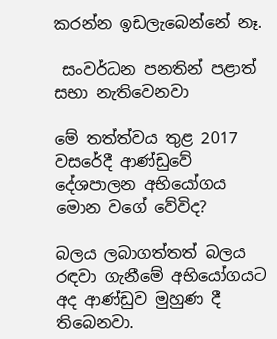කරන්න ඉඩලැබෙන්නේ නෑ.

 සංවර්ධන පනතින් පළාත් සභා නැතිවෙනවා

මේ තත්ත්වය තුළ 2017 වසරේදී ආණ්ඩුවේ දේශපාලන අභියෝගය මොන වගේ වේවිද?

බලය ලබාගත්තත් බලය රඳවා ගැනීමේ අභියෝගයට අද ආණ්ඩුව මුහුණ දී තිබෙනවා.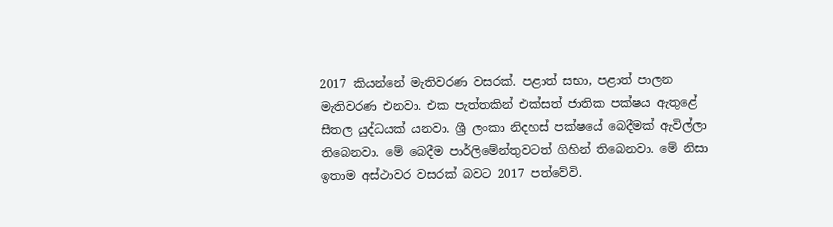2017 කියන්නේ මැතිවරණ වසරක්. පළාත් සභා, පළාත් පාලන මැතිවරණ එනවා. එක පැත්තකින් එක්සත් ජාතික පක්ෂය ඇතුළේ සීතල යුද්ධයක් යනවා. ශ්‍රී ලංකා නිදහස් පක්ෂයේ බෙදීමක් ඇවිල්ලා තිබෙනවා. මේ බෙදීම පාර්ලිමේන්තුවටත් ගිහින් තිබෙනවා. මේ නිසා ඉතාම අස්ථාවර වසරක් බවට 2017 පත්වේවි.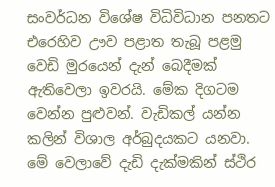සංවර්ධන විශේෂ විධිවිධාන පනතට එරෙහිව ඌව පළාත තැබූ පළමු වෙඩි මුරයෙන් දැන් බෙදීමක් ඇතිවෙලා ඉවරයි. මේක දිගටම වෙන්න පුළුවන්. වැඩිකල් යන්න කලින් විශාල අර්බුදයකට යනවා. මේ වෙලාවේ දැඩි දැක්මකින් ස්ථිර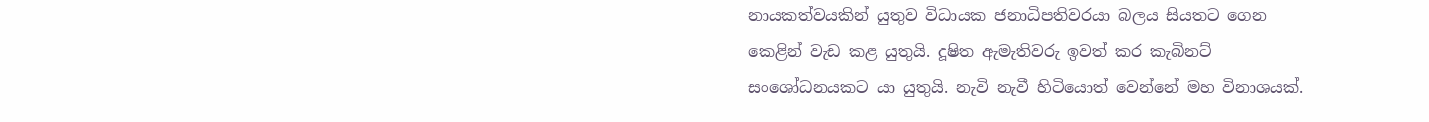නායකත්වයකින් යුතුව විධායක ජනාධිපතිවරයා බලය සියතට ගෙන කෙළින් වැඩ කළ යුතුයි. දූෂිත ඇමැතිවරු ඉවත් කර කැබිනට් සංශෝධනයකට යා යුතුයි. නැවි නැවී හිටියොත් වෙන්නේ මහ විනාශයක්.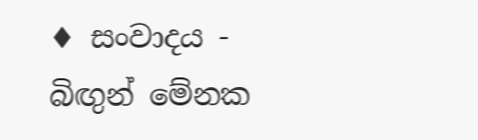♦ සංවාදය - බිඟුන් මේනක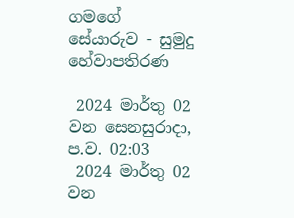ගමගේ
සේයාරුව - සුමුදු හේවාපතිරණ

 2024 මාර්තු 02 වන සෙනසුරාදා, ප.ව. 02:03
 2024 මාර්තු 02 වන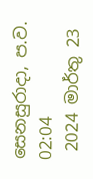සෙනසුරාදා, ප.ව. 02:04
 2024 මාර්තු 23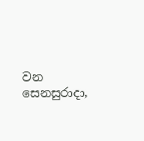වන සෙනසුරාදා,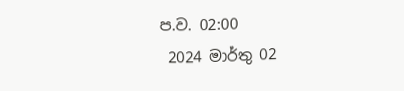ප.ව. 02:00
 2024 මාර්තු 02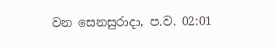වන සෙනසුරාදා, ප.ව. 02:01